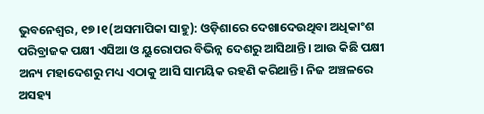ଭୁବନେଶ୍ୱର, ୧୭।୧(ଅସମାପିକା ସାହୁ): ଓଡ଼ିଶାରେ ଦେଖାଦେଉଥିବା ଅଧିକାଂଶ ପରିବ୍ରାଜକ ପକ୍ଷୀ ଏସିଆ ଓ ୟୁରୋପର ବିଭିନ୍ନ ଦେଶରୁ ଆସିଥାନ୍ତି। ଆଉ କିଛି ପକ୍ଷୀ ଅନ୍ୟ ମହାଦେଶରୁ ମଧ୍ୟ ଏଠାକୁ ଆସି ସାମୟିକ ରହଣି କରିଥାନ୍ତି। ନିଜ ଅଞ୍ଚଳରେ ଅସହ୍ୟ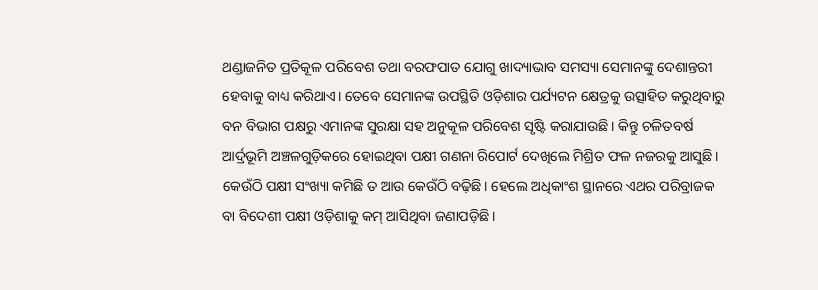ଥଣ୍ଡାଜନିତ ପ୍ରତିକୂଳ ପରିବେଶ ତଥା ବରଫପାତ ଯୋଗୁ ଖାଦ୍ୟାଭାବ ସମସ୍ୟା ସେମାନଙ୍କୁ ଦେଶାନ୍ତରୀ ହେବାକୁ ବାଧ୍ୟ କରିଥାଏ। ତେବେ ସେମାନଙ୍କ ଉପସ୍ଥିତି ଓଡ଼ିଶାର ପର୍ଯ୍ୟଟନ କ୍ଷେତ୍ରକୁ ଉତ୍ସାହିତ କରୁଥିବାରୁ ବନ ବିଭାଗ ପକ୍ଷରୁ ଏମାନଙ୍କ ସୁରକ୍ଷା ସହ ଅନୁକୂଳ ପରିବେଶ ସୃଷ୍ଟି କରାଯାଉଛି। କିନ୍ତୁ ଚଳିତବର୍ଷ ଆର୍ଦ୍ରଭୂମି ଅଞ୍ଚଳଗୁଡ଼ିକରେ ହୋଇଥିବା ପକ୍ଷୀ ଗଣନା ରିପୋର୍ଟ ଦେଖିଲେ ମିଶ୍ରିତ ଫଳ ନଜରକୁ ଆସୁଛି। କେଉଁଠି ପକ୍ଷୀ ସଂଖ୍ୟା କମିଛି ତ ଆଉ କେଉଁଠି ବଢ଼ିଛି। ହେଲେ ଅଧିକାଂଶ ସ୍ଥାନରେ ଏଥର ପରିବ୍ରାଜକ ବା ବିଦେଶୀ ପକ୍ଷୀ ଓଡ଼ିଶାକୁ କମ୍ ଆସିଥିବା ଜଣାପଡ଼ିଛି।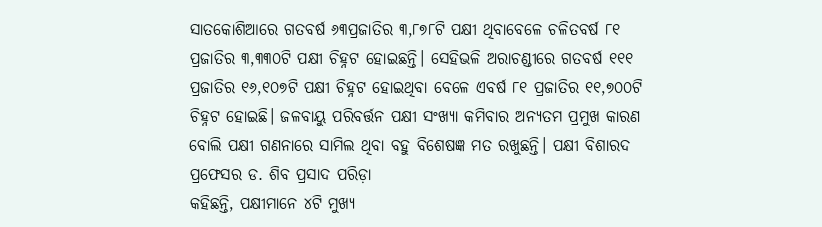ସାତକୋଶିଆରେ ଗତବର୍ଷ ୬୩ପ୍ରଜାତିର ୩,୮୭୮ଟି ପକ୍ଷୀ ଥିବାବେଳେ ଚଳିତବର୍ଷ ୮୧ ପ୍ରଜାତିର ୩,୩୩୦ଟି ପକ୍ଷୀ ଚିହ୍ନଟ ହୋଇଛନ୍ତି। ସେହିଭଳି ଅରାଚଣ୍ଡୀରେ ଗତବର୍ଷ ୧୧୧ ପ୍ରଜାତିର ୧୬,୧୦୭ଟି ପକ୍ଷୀ ଚିହ୍ନଟ ହୋଇଥିବା ବେଳେ ଏବର୍ଷ ୮୧ ପ୍ରଜାତିର ୧୧,୭୦୦ଟି ଚିହ୍ନଟ ହୋଇଛି। ଜଳବାୟୁ ପରିବର୍ତ୍ତନ ପକ୍ଷୀ ସଂଖ୍ୟା କମିବାର ଅନ୍ୟତମ ପ୍ରମୁଖ କାରଣ ବୋଲି ପକ୍ଷୀ ଗଣନାରେ ସାମିଲ ଥିବା ବହୁ ବିଶେଷଜ୍ଞ ମତ ରଖୁଛନ୍ତି। ପକ୍ଷୀ ବିଶାରଦ ପ୍ରଫେସର ଡ. ଶିବ ପ୍ରସାଦ ପରିଡ଼ା
କହିଛନ୍ତି, ପକ୍ଷୀମାନେ ୪ଟି ମୁଖ୍ୟ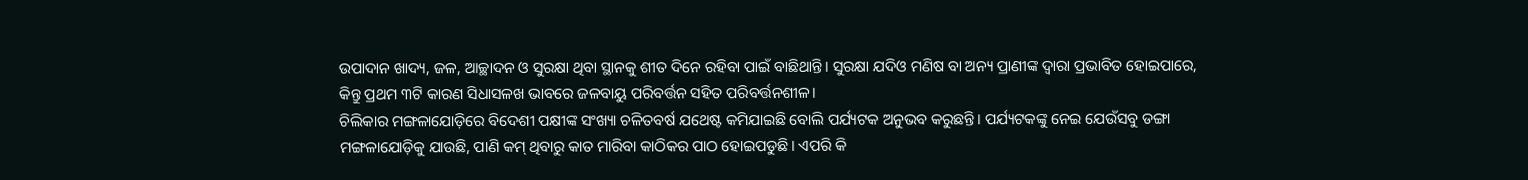ଉପାଦାନ ଖାଦ୍ୟ, ଜଳ, ଆଚ୍ଛାଦନ ଓ ସୁରକ୍ଷା ଥିବା ସ୍ଥାନକୁ ଶୀତ ଦିନେ ରହିବା ପାଇଁ ବାଛିଥାନ୍ତି। ସୁରକ୍ଷା ଯଦିଓ ମଣିଷ ବା ଅନ୍ୟ ପ୍ରାଣୀଙ୍କ ଦ୍ୱାରା ପ୍ରଭାବିତ ହୋଇପାରେ, କିନ୍ତୁ ପ୍ରଥମ ୩ଟି କାରଣ ସିଧାସଳଖ ଭାବରେ ଜଳବାୟୁ ପରିବର୍ତ୍ତନ ସହିତ ପରିବର୍ତ୍ତନଶୀଳ।
ଚିଲିକାର ମଙ୍ଗଳାଯୋଡ଼ିରେ ବିଦେଶୀ ପକ୍ଷୀଙ୍କ ସଂଖ୍ୟା ଚଳିତବର୍ଷ ଯଥେଷ୍ଟ କମିଯାଇଛି ବୋଲି ପର୍ଯ୍ୟଟକ ଅନୁଭବ କରୁଛନ୍ତି। ପର୍ଯ୍ୟଟକଙ୍କୁ ନେଇ ଯେଉଁସବୁ ଡଙ୍ଗା ମଙ୍ଗଳାଯୋଡ଼ିକୁ ଯାଉଛି, ପାଣି କମ୍ ଥିବାରୁ କାତ ମାରିବା କାଠିକର ପାଠ ହୋଇପଡୁଛି। ଏପରି କି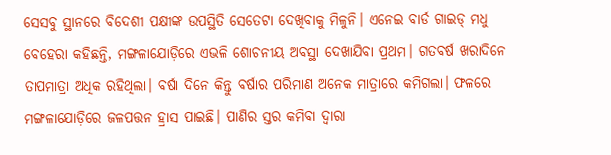ସେସବୁ ସ୍ଥାନରେ ବିଦେଶୀ ପକ୍ଷୀଙ୍କ ଉପସ୍ଥିତି ସେତେଟା ଦେଖିବାକୁ ମିଳୁନି। ଏନେଇ ବାର୍ଡ ଗାଇଡ୍ ମଧୁ ବେହେରା କହିଛନ୍ତି, ମଙ୍ଗଳାଯୋଡ଼ିରେ ଏଭଳି ଶୋଚନୀୟ ଅବସ୍ଥା ଦେଖାଯିବା ପ୍ରଥମ। ଗତବର୍ଷ ଖରାଦିନେ ତାପମାତ୍ରା ଅଧିକ ରହିଥିଲା। ବର୍ଷା ଦିନେ କିନ୍ତୁ ବର୍ଷାର ପରିମାଣ ଅନେକ ମାତ୍ରାରେ କମିଗଲା। ଫଳରେ ମଙ୍ଗଳାଯୋଡ଼ିରେ ଜଳପତ୍ତନ ହ୍ରାସ ପାଇଛି। ପାଣିର ସ୍ତର କମିବା ଦ୍ୱାରା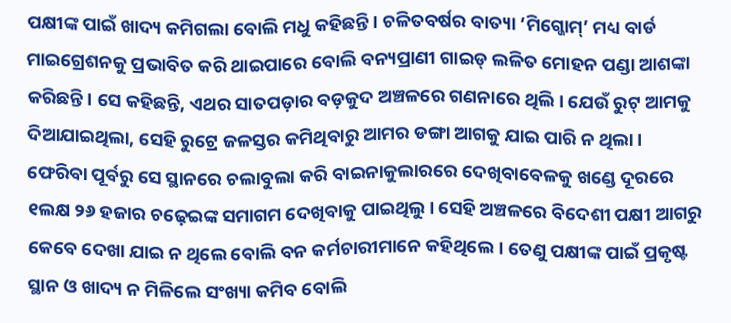ପକ୍ଷୀଙ୍କ ପାଇଁ ଖାଦ୍ୟ କମିଗଲା ବୋଲି ମଧୁ କହିଛନ୍ତି। ଚଳିତବର୍ଷର ବାତ୍ୟା ‘ମିଗ୍ଜୋମ୍’ ମଧ୍ୟ ବାର୍ଡ ମାଇଗ୍ରେଶନକୁ ପ୍ରଭାବିତ କରି ଥାଇପାରେ ବୋଲି ବନ୍ୟପ୍ରାଣୀ ଗାଇଡ୍ ଲଳିତ ମୋହନ ପଣ୍ଡା ଆଶଙ୍କା କରିଛନ୍ତି। ସେ କହିଛନ୍ତି, ଏଥର ସାତପଡ଼ାର ବଡ଼କୁଦ ଅଞ୍ଚଳରେ ଗଣନାରେ ଥିଲି। ଯେଉଁ ରୁଟ୍ ଆମକୁ ଦିଆଯାଇଥିଲା, ସେହି ରୁଟ୍ରେ ଜଳସ୍ତର କମିଥିବାରୁ ଆମର ଡଙ୍ଗା ଆଗକୁ ଯାଇ ପାରି ନ ଥିଲା। ଫେରିବା ପୂର୍ବରୁ ସେ ସ୍ଥାନରେ ଚଲାବୁଲା କରି ବାଇନାକୁଲାରରେ ଦେଖିବାବେଳକୁ ଖଣ୍ଡେ ଦୂରରେ ୧ଲକ୍ଷ ୨୬ ହଜାର ଚଢ଼େଇଙ୍କ ସମାଗମ ଦେଖିବାକୁ ପାଇଥିଲୁ। ସେହି ଅଞ୍ଚଳରେ ବିଦେଶୀ ପକ୍ଷୀ ଆଗରୁ କେବେ ଦେଖା ଯାଇ ନ ଥିଲେ ବୋଲି ବନ କର୍ମଚାରୀମାନେ କହିଥିଲେ। ତେଣୁ ପକ୍ଷୀଙ୍କ ପାଇଁ ପ୍ରକୃଷ୍ଟ ସ୍ଥାନ ଓ ଖାଦ୍ୟ ନ ମିଳିଲେ ସଂଖ୍ୟା କମିବ ବୋଲି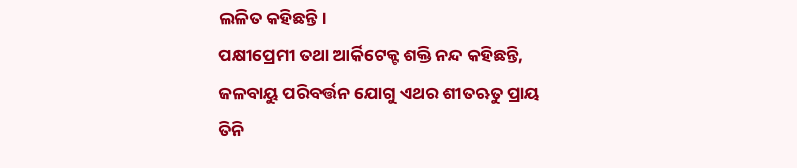ଲଳିତ କହିଛନ୍ତି।
ପକ୍ଷୀପ୍ରେମୀ ତଥା ଆର୍କିଟେକ୍ଟ ଶକ୍ତି ନନ୍ଦ କହିଛନ୍ତି, ଜଳବାୟୁ ପରିବର୍ତ୍ତନ ଯୋଗୁ ଏଥର ଶୀତଋତୁ ପ୍ରାୟ ତିନି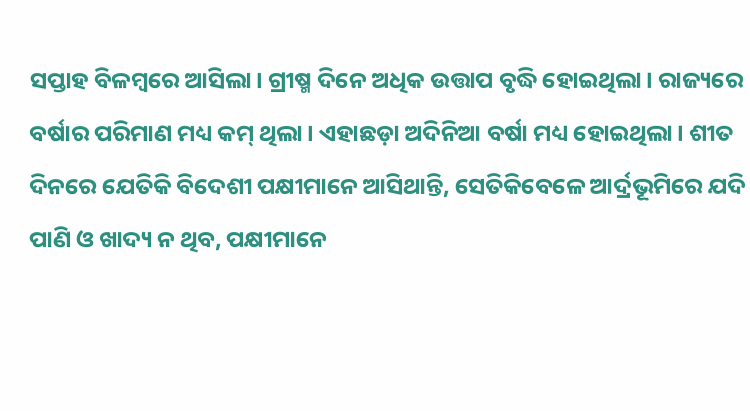ସପ୍ତାହ ବିଳମ୍ବରେ ଆସିଲା। ଗ୍ରୀଷ୍ମ ଦିନେ ଅଧିକ ଉତ୍ତାପ ବୃଦ୍ଧି ହୋଇଥିଲା। ରାଜ୍ୟରେ ବର୍ଷାର ପରିମାଣ ମଧ୍ୟ କମ୍ ଥିଲା। ଏହାଛଡ଼ା ଅଦିନିଆ ବର୍ଷା ମଧ୍ୟ ହୋଇଥିଲା। ଶୀତ ଦିନରେ ଯେତିକି ବିଦେଶୀ ପକ୍ଷୀମାନେ ଆସିଥାନ୍ତି, ସେତିକିବେଳେ ଆର୍ଦ୍ରଭୂମିରେ ଯଦି ପାଣି ଓ ଖାଦ୍ୟ ନ ଥିବ, ପକ୍ଷୀମାନେ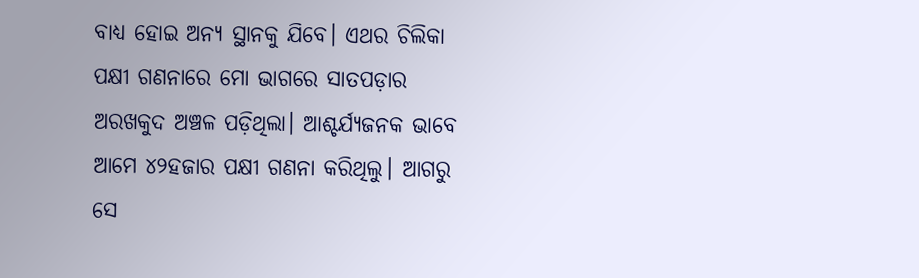ବାଧ୍ୟ ହୋଇ ଅନ୍ୟ ସ୍ଥାନକୁ ଯିବେ। ଏଥର ଚିଲିକା ପକ୍ଷୀ ଗଣନାରେ ମୋ ଭାଗରେ ସାତପଡ଼ାର ଅରଖକୁଦ ଅଞ୍ଚଳ ପଡ଼ିଥିଲା। ଆଶ୍ଚର୍ଯ୍ୟଜନକ ଭାବେ ଆମେ ୪୨ହଜାର ପକ୍ଷୀ ଗଣନା କରିଥିଲୁ। ଆଗରୁ ସେ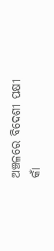ଅଞ୍ଚଳରେ ବିଦେଶୀ ପକ୍ଷୀ କାଁ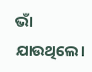ଭାଁ ଯାଉଥିଲେ।